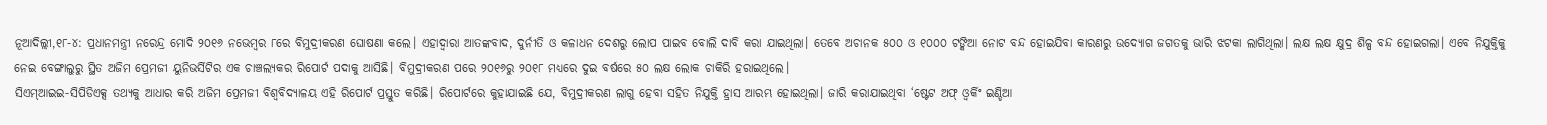ନୂଆଦିଲ୍ଲୀ,୧୮-୪: ପ୍ରଧାନମନ୍ତ୍ରୀ ନରେନ୍ଦ୍ର ମୋଦି ୨୦୧୬ ନଭେମ୍ବର ୮ରେ ବିମୁଦ୍ରୀକରଣ ଘୋଷଣା କଲେ। ଏହାଦ୍ୱାରା ଆତଙ୍କବାଦ, ଦୁର୍ନୀତି ଓ କଳାଧନ ଦେଶରୁ ଲୋପ ପାଇବ ବୋଲି ଦାବି କରା ଯାଇଥିଲା। ତେବେ ଅଚାନକ ୫୦୦ ଓ ୧୦୦୦ ଟଙ୍କିଆ ନୋଟ ବନ୍ଦ ହୋଇଯିବା କାରଣରୁ ଉଦ୍ୟୋଗ ଜଗତକୁ ଭାରି ଝଟକା ଲାଗିଥିଲା। ଲକ୍ଷ ଲକ୍ଷ କ୍ଷୁଦ୍ର ଶିଳ୍ପ ବନ୍ଦ ହୋଇଗଲା। ଏବେ ନିଯୁକ୍ତିକୁ ନେଇ ବେଙ୍ଗାଲୁରୁ ସ୍ଥିତ ଅଜିମ ପ୍ରେମଜୀ ୟୁନିଭର୍ସିଟିର ଏକ ଚାଞ୍ଚଲ୍ୟକର ରିପୋର୍ଟ ପଦାକୁ ଆସିଛି। ବିମୁଦ୍ରୀକରଣ ପରେ ୨୦୧୬ରୁ ୨୦୧୮ ମଧ୍ୟରେ ଦୁଇ ବର୍ଷରେ ୫୦ ଲକ୍ଷ ଲୋକ ଚାକିରି ହରାଇଥିଲେ।
ସିଏମ୍ଆଇଇ-ସିପିଡିଏକ୍ସ ତଥ୍ୟକୁ ଆଧାର କରି ଅଜିମ ପ୍ରେମଜୀ ବିଶ୍ୱବିଦ୍ୟାଳୟ ଏହି ରିପୋର୍ଟ ପ୍ରସ୍ତୁତ କରିଛି। ରିପୋର୍ଟରେ କୁହାଯାଇଛି ଯେ, ବିମୁଦ୍ରୀକରଣ ଲାଗୁ ହେବା ସହିତ ନିଯୁକ୍ତି ହ୍ରାସ ଆରମ୍ଭ ହୋଇଥିଲା। ଜାରି କରାଯାଇଥିବା ‘ଷ୍ଟେଟ ଅଫ୍ ଓ୍ବର୍କିଂ ଇଣ୍ଡିଆ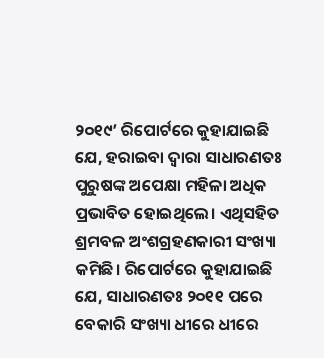୨୦୧୯’ ରିପୋର୍ଟରେ କୁହାଯାଇଛି ଯେ, ହରାଇବା ଦ୍ୱାରା ସାଧାରଣତଃ ପୁରୁଷଙ୍କ ଅପେକ୍ଷା ମହିଳା ଅଧିକ ପ୍ରଭାବିତ ହୋଇଥିଲେ। ଏଥିସହିତ ଶ୍ରମବଳ ଅଂଶଗ୍ରହଣକାରୀ ସଂଖ୍ୟା କମିଛି। ରିପୋର୍ଟରେ କୁହାଯାଇଛି ଯେ, ସାଧାରଣତଃ ୨୦୧୧ ପରେ ବେକାରି ସଂଖ୍ୟା ଧୀରେ ଧୀରେ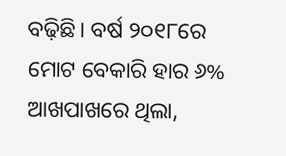ବଢ଼ିଛି। ବର୍ଷ ୨୦୧୮ରେ ମୋଟ ବେକାରି ହାର ୬% ଆଖପାଖରେ ଥିଲା,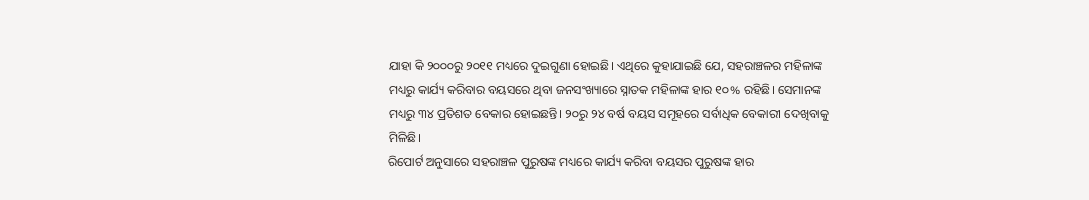ଯାହା କି ୨୦୦୦ରୁ ୨୦୧୧ ମଧ୍ୟରେ ଦୁଇଗୁଣା ହୋଇଛି। ଏଥିରେ କୁହାଯାଇଛି ଯେ, ସହରାଞ୍ଚଳର ମହିଳାଙ୍କ ମଧ୍ୟରୁ କାର୍ଯ୍ୟ କରିବାର ବୟସରେ ଥିବା ଜନସଂଖ୍ୟାରେ ସ୍ନାତକ ମହିଳାଙ୍କ ହାର ୧୦% ରହିଛି। ସେମାନଙ୍କ ମଧ୍ୟରୁ ୩୪ ପ୍ରତିଶତ ବେକାର ହୋଇଛନ୍ତି। ୨୦ରୁ ୨୪ ବର୍ଷ ବୟସ ସମୂହରେ ସର୍ବାଧିକ ବେକାରୀ ଦେଖିବାକୁ ମିଳିଛି।
ରିପୋର୍ଟ ଅନୁସାରେ ସହରାଞ୍ଚଳ ପୁରୁଷଙ୍କ ମଧ୍ୟରେ କାର୍ଯ୍ୟ କରିବା ବୟସର ପୁରୁଷଙ୍କ ହାର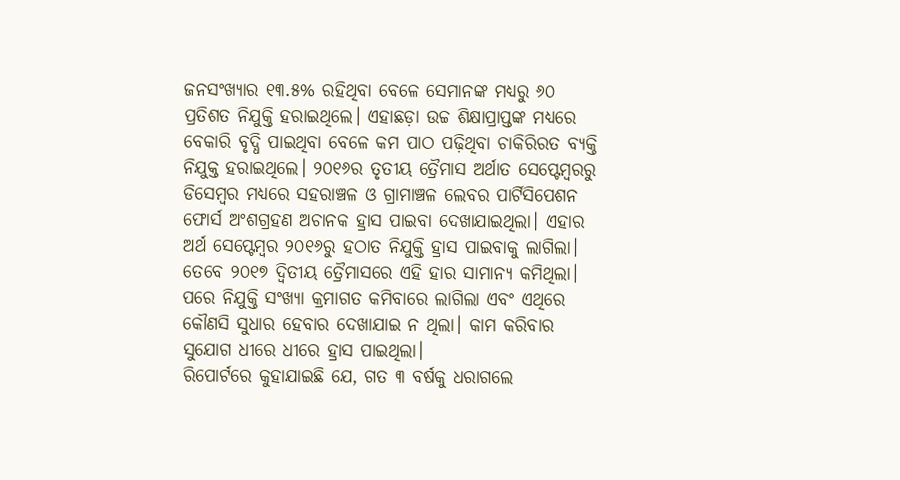ଜନସଂଖ୍ୟାର ୧୩.୫% ରହିଥିବା ବେଳେ ସେମାନଙ୍କ ମଧ୍ୟରୁ ୬୦ ପ୍ରତିଶତ ନିଯୁକ୍ତି ହରାଇଥିଲେ। ଏହାଛଡ଼ା ଉଚ୍ଚ ଶିକ୍ଷାପ୍ରାପ୍ତଙ୍କ ମଧ୍ୟରେ ବେକାରି ବୃଦ୍ଧି ପାଇଥିବା ବେଳେ କମ ପାଠ ପଢ଼ିଥିବା ଚାକିରିରତ ବ୍ୟକ୍ତି ନିଯୁକ୍ତ ହରାଇଥିଲେ। ୨୦୧୬ର ତୃତୀୟ ତ୍ରୈମାସ ଅର୍ଥାତ ସେପ୍ଟେମ୍ବରରୁ ଡିସେମ୍ବର ମଧ୍ୟରେ ସହରାଞ୍ଚଳ ଓ ଗ୍ରାମାଞ୍ଚଳ ଲେବର ପାର୍ଟିସିପେଶନ ଫୋର୍ସ ଅଂଶଗ୍ରହଣ ଅଚାନକ ହ୍ରାସ ପାଇବା ଦେଖାଯାଇଥିଲା। ଏହାର ଅର୍ଥ ସେପ୍ଟେମ୍ବର ୨୦୧୬ରୁ ହଠାତ ନିଯୁକ୍ତି ହ୍ରାସ ପାଇବାକୁ ଲାଗିଲା। ତେବେ ୨୦୧୭ ଦ୍ୱିତୀୟ ତ୍ରୈମାସରେ ଏହି ହାର ସାମାନ୍ୟ କମିଥିଲା। ପରେ ନିଯୁକ୍ତି ସଂଖ୍ୟା କ୍ରମାଗତ କମିବାରେ ଲାଗିଲା ଏବଂ ଏଥିରେ କୌଣସି ସୁଧାର ହେବାର ଦେଖାଯାଇ ନ ଥିଲା। କାମ କରିବାର ସୁଯୋଗ ଧୀରେ ଧୀରେ ହ୍ରାସ ପାଇଥିଲା।
ରିପୋର୍ଟରେ କୁହାଯାଇଛି ଯେ, ଗତ ୩ ବର୍ଷକୁ ଧରାଗଲେ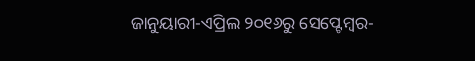ଜାନୁୟାରୀ-ଏପ୍ରିଲ ୨୦୧୬ରୁ ସେପ୍ଟେମ୍ବର-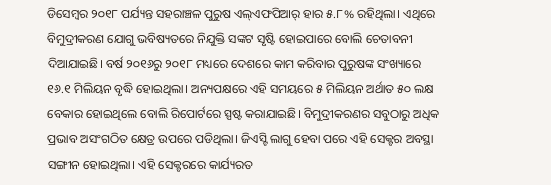ଡିସେମ୍ବର ୨୦୧୮ ପର୍ଯ୍ୟନ୍ତ ସହରାଞ୍ଚଳ ପୁରୁଷ ଏଲ୍ଏଫପିଆର୍ ହାର ୫.୮% ରହିଥିଲା। ଏଥିରେ ବିମୁଦ୍ରୀକରଣ ଯୋଗୁ ଭବିଷ୍ୟତରେ ନିଯୁକ୍ତି ସଙ୍କଟ ସୃଷ୍ଟି ହୋଇପାରେ ବୋଲି ଚେତାବନୀ ଦିଆଯାଇଛି। ବର୍ଷ ୨୦୧୬ରୁ ୨୦୧୮ ମଧ୍ୟରେ ଦେଶରେ କାମ କରିବାର ପୁରୁଷଙ୍କ ସଂଖ୍ୟାରେ ୧୬.୧ ମିଲିୟନ ବୃଦ୍ଧି ହୋଇଥିଲା। ଅନ୍ୟପକ୍ଷରେ ଏହି ସମୟରେ ୫ ମିଲିୟନ ଅର୍ଥାତ ୫୦ ଲକ୍ଷ ବେକାର ହୋଇଥିଲେ ବୋଲି ରିପୋର୍ଟରେ ସ୍ପଷ୍ଟ କରାଯାଇଛି। ବିମୁଦ୍ରୀକରଣର ସବୁଠାରୁ ଅଧିକ ପ୍ରଭାବ ଅସଂଗଠିତ କ୍ଷେତ୍ର ଉପରେ ପଡିଥିଲା। ଜିଏସ୍ଟି ଲାଗୁ ହେବା ପରେ ଏହି ସେକ୍ଟର ଅବସ୍ଥା ସଙ୍ଗୀନ ହୋଇଥିଲା। ଏହି ସେକ୍ଟରରେ କାର୍ଯ୍ୟରତ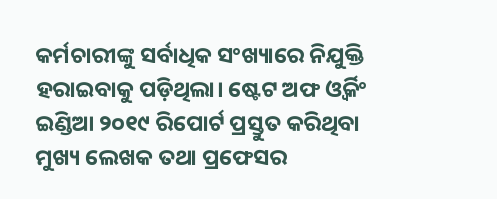କର୍ମଚାରୀଙ୍କୁ ସର୍ବାଧିକ ସଂଖ୍ୟାରେ ନିଯୁକ୍ତି ହରାଇବାକୁ ପଡ଼ିଥିଲା। ଷ୍ଟେଟ ଅଫ ଓ୍ବର୍କିଂ ଇଣ୍ଡିଆ ୨୦୧୯ ରିପୋର୍ଟ ପ୍ରସ୍ତୁତ କରିଥିବା ମୁଖ୍ୟ ଲେଖକ ତଥା ପ୍ରଫେସର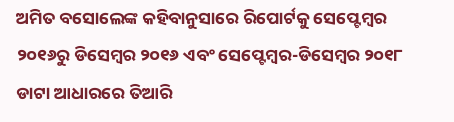ଅମିତ ବସୋଲେଙ୍କ କହିବାନୁସାରେ ରିପୋର୍ଟକୁ ସେପ୍ଟେମ୍ବର ୨୦୧୬ରୁ ଡିସେମ୍ବର ୨୦୧୬ ଏବଂ ସେପ୍ଟେମ୍ବର-ଡିସେମ୍ବର ୨୦୧୮ ଡାଟା ଆଧାରରେ ତିଆରି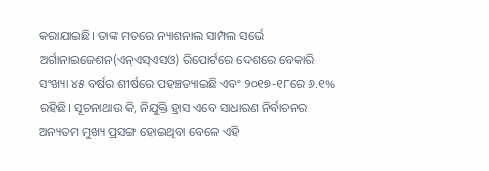କରାଯାଇଛି। ତାଙ୍କ ମତରେ ନ୍ୟାଶନାଲ ସାମ୍ପଲ ସର୍ଭେ ଅର୍ଗାନାଇଜେଶନ(ଏନ୍ଏସ୍ଏସଓ) ରିପୋର୍ଟରେ ଦେଶରେ ବେକାରି ସଂଖ୍ୟା ୪୫ ବର୍ଷର ଶୀର୍ଷରେ ପହଞ୍ଚତ୍ୟାଇଛି ଏବଂ ୨୦୧୭-୧୮ରେ ୬.୧% ରହିଛି। ସୂଚନାଥାଉ କି, ନିଯୁକ୍ତି ହ୍ରାସ ଏବେ ସାଧାରଣ ନିର୍ବାଚନର ଅନ୍ୟତମ ମୁଖ୍ୟ ପ୍ରସଙ୍ଗ ହୋଇଥିବା ବେଳେ ଏହି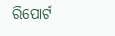ରିପୋର୍ଟ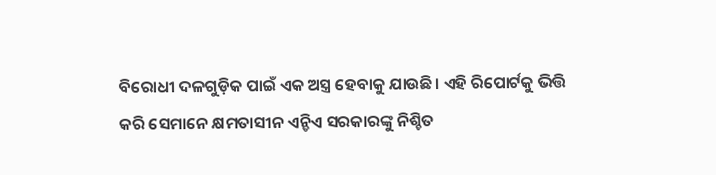ବିରୋଧୀ ଦଳଗୁଡ଼ିକ ପାଇଁ ଏକ ଅସ୍ତ୍ର ହେବାକୁ ଯାଉଛି। ଏହି ରିପୋର୍ଟକୁ ଭିତ୍ତି କରି ସେମାନେ କ୍ଷମତାସୀନ ଏନ୍ଡିଏ ସରକାରଙ୍କୁ ନିଶ୍ଚିତ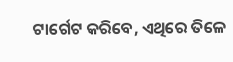ଟାର୍ଗେଟ କରିବେ, ଏଥିରେ ତିଳେ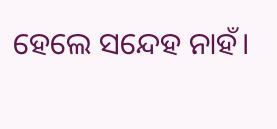ହେଲେ ସନ୍ଦେହ ନାହଁ।